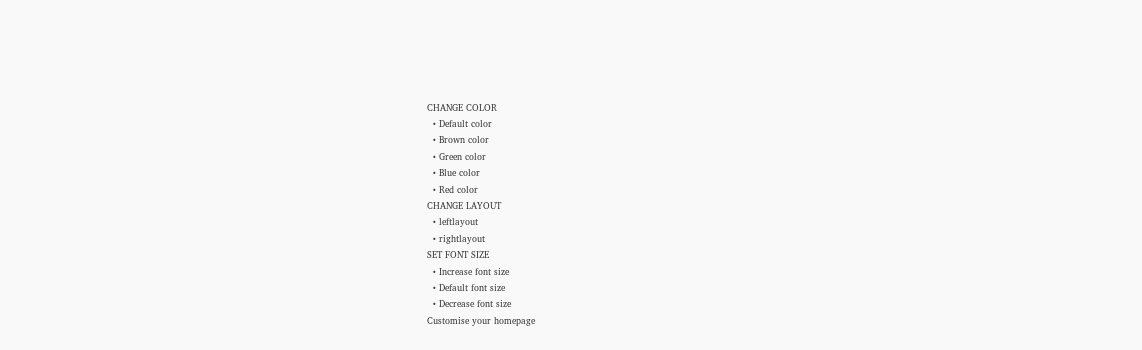CHANGE COLOR
  • Default color
  • Brown color
  • Green color
  • Blue color
  • Red color
CHANGE LAYOUT
  • leftlayout
  • rightlayout
SET FONT SIZE
  • Increase font size
  • Default font size
  • Decrease font size
Customise your homepage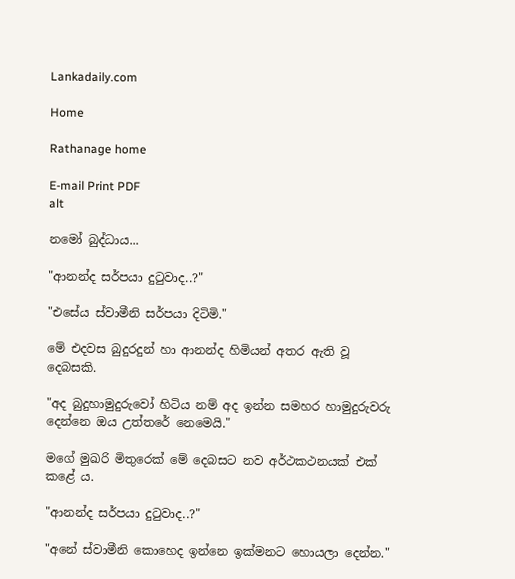Lankadaily.com

Home

Rathanage home

E-mail Print PDF
alt

නමෝ බුද්ධාය...

"ආනන්ද සර්පයා දුටුවාද..?"

"එසේය ස්වාමීනි සර්පයා දිටිමි."

මේ එදවස බුදුරදුන් හා ආනන්ද හිමියන් අතර ඇති වූ දෙබසකි.

"අද බුදුහාමුදුරුවෝ හිටිය නම් අද ඉන්න සමහර හාමුදුරුවරු දෙන්නෙ ඔය උත්තරේ නෙමෙයි."

මගේ මුඛරි මිතුරෙක් මේ දෙබසට නව අර්ථකථනයක් එක් කළේ ය.

"ආනන්ද සර්පයා දුටුවාද..?"

"අනේ ස්වාමීනි කොහෙද ඉන්නෙ ඉක්මනට හොයලා දෙන්න."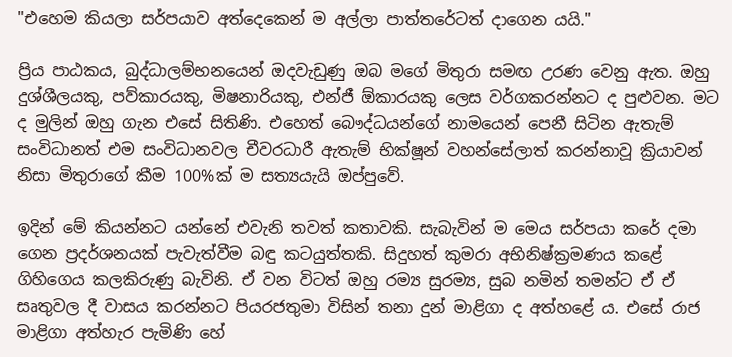"එහෙම කියලා සර්පයාව අත්දෙකෙන් ම අල්ලා පාත්තරේටත් දාගෙන යයි."

ප්‍රිය පාඨකය, බුද්ධාලම්භනයෙන් ඔදවැඩුණු ඔබ මගේ මිතුරා සමඟ උරණ වෙනු ඇත. ඔහු දුශ්ශීලයකු, පව්කාරයකු, මිෂනාරියකු, එන්ජී ඕකාරයකු ලෙස වර්ගකරන්නට ද පුළුවන. මට ද මුලින් ඔහු ගැන එසේ සිතිණි. එහෙත් බෞද්ධයන්ගේ නාමයෙන් පෙනී සිටින ඇතැම් සංවිධානත් එම සංවිධානවල චීවරධාරී ඇතැම් භික්ෂූන් වහන්සේලාත් කරන්නාවූ ක්‍රියාවන් නිසා මිතුරාගේ කීම 100%ක් ම සත්‍යයැයි ඔප්පුවේ.

ඉදින් මේ කියන්නට යන්නේ එවැනි තවත් කතාවකි. සැබැවින් ම මෙය සර්පයා කරේ දමා ගෙන ප්‍රදර්ශනයක් පැවැත්වීම බඳු කටයුත්තකි. සිදුහත් කුමරා අභිනිෂ්ක්‍රමණය කළේ ගිහිගෙය කලකිරුණු බැවිනි. ඒ වන විටත් ඔහු රම්‍ය සුරම්‍ය, සුබ නමින් තමන්ට ඒ ඒ සෘතුවල දී වාසය කරන්නට පියරජතුමා විසින් තනා දුන් මාළිගා ද අත්හළේ ය. එසේ රාජ මාළිගා අත්හැර පැමිණි හේ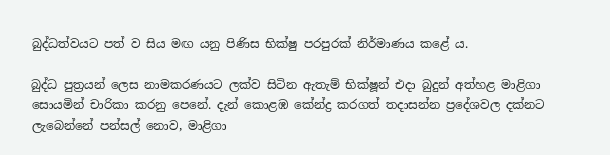බුද්ධත්වයට පත් ව සිය මඟ යනු පිණිස භික්ෂු පරපුරක් නිර්මාණය කළේ ය.

බුද්ධ පුත්‍රයන් ලෙස නාමකරණයට ලක්ව සිටින ඇතැම් භික්ෂූන් එදා බුදුන් අත්හළ මාළිගා සොයමින් චාරිකා කරනු පෙනේ. දැන් කොළඹ කේන්ද්‍ර කරගත් තදාසන්න ප්‍රදේශවල දක්නට ලැබෙන්නේ පන්සල් නොව, මාළිගා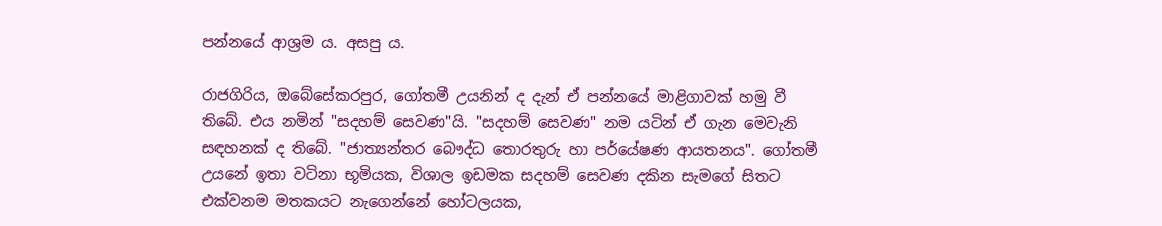පන්නයේ ආශ්‍රම ය. අසපු ය.

රාජගිරිය, ඔබේසේකරපුර, ගෝතමී උයනින් ද දැන් ඒ පන්නයේ මාළිගාවක් හමු වී තිබේ. එය නමින් "සදහම් සෙවණ"යි. "සදහම් සෙවණ" නම යටින් ඒ ගැන මෙවැනි සඳහනක් ද තිබේ. "ජාත්‍යන්තර බෞද්ධ තොරතුරු හා පර්යේෂණ ආයතනය". ගෝතමී උයනේ ඉතා වටිනා භූමියක, විශාල ඉඩමක සදහම් සෙවණ දකින සැමගේ සිතට එක්වනම මතකයට නැගෙන්නේ හෝටලයක,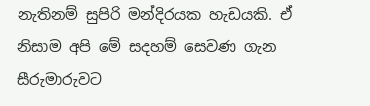නැතිනම් සුපිරි මන්දිරයක හැඩයකි. ඒ නිසාම අපි මේ සදහම් සෙවණ ගැන සීරුමාරුවට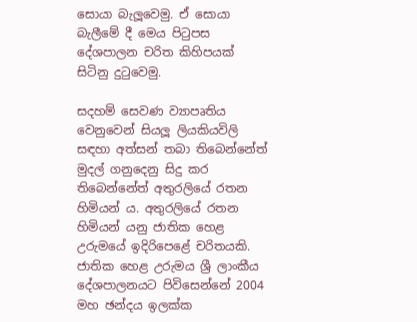සොයා බැලූවෙමු. ඒ සොයා බැලීමේ දී මෙය පිටුපස දේශපාලන චරිත කිහිපයක් සිටිනු දුටුවෙමු.

සදහම් සෙවණ ව්‍යාපෘතිය වෙනුවෙන් සියලූ ලියකියවිලි සඳහා අත්සන් තබා තිබෙන්නේත් මුදල් ගනුදෙනු සිදු කර තිබෙන්නේත් අතුරලියේ රතන හිමියන් ය. අතුරලියේ රතන හිමියන් යනු ජාතික හෙළ උරුමයේ ඉදිරිපෙළේ චරිතයකි. ජාතික හෙළ උරුමය ශ්‍රී ලාංකීය දේශපාලනයට පිවිසෙන්නේ 2004 මහ ඡන්දය ඉලක්ක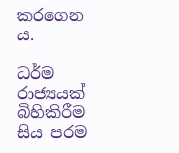කරගෙන ය.

ධර්ම රාජ්‍යයක් බිහිකිරීම සිය පරම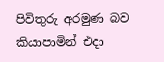පිවිතුරු අරමුණ බව කියාපාමින් එදා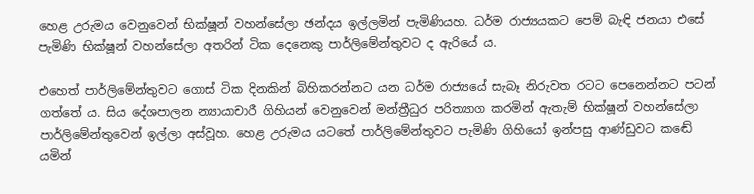හෙළ උරුමය වෙනුවෙන් භික්ෂූන් වහන්සේලා ඡන්දය ඉල්ලමින් පැමිණියහ. ධර්ම රාජ්‍යයකට පෙම් බැඳි ජනයා එසේ පැමිණි භික්ෂූන් වහන්සේලා අතරින් ටික දෙනෙකු පාර්ලිමේන්තුවට ද ඇරියේ ය.

එහෙත් පාර්ලිමේන්තුවට ගොස් ටික දිනකින් බිහිකරන්නට යන ධර්ම රාජ්‍යයේ සැබෑ නිරුවත රටට පෙනෙන්නට පටන් ගත්තේ ය. සිය දේශපාලන න්‍යායාචාරී ගිහියන් වෙනුවෙන් මන්ත්‍රීධුර පරිත්‍යාග කරමින් ඇතැම් භික්ෂූන් වහන්සේලා පාර්ලිමේන්තුවෙන් ඉල්ලා අස්වූහ. හෙළ උරුමය යටතේ පාර්ලිමේන්තුවට පැමිණි ගිහියෝ ඉන්පසු ආණ්ඩුවට කඬේ යමින්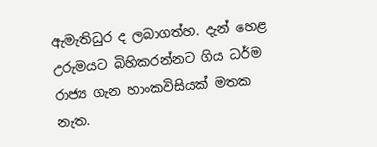ඇමැතිධුර ද ලබාගත්හ. දැන් හෙළ උරුමයට බිහිකරන්නට ගිය ධර්ම රාජ්‍ය ගැන හාංකවිසියක් මතක නැත.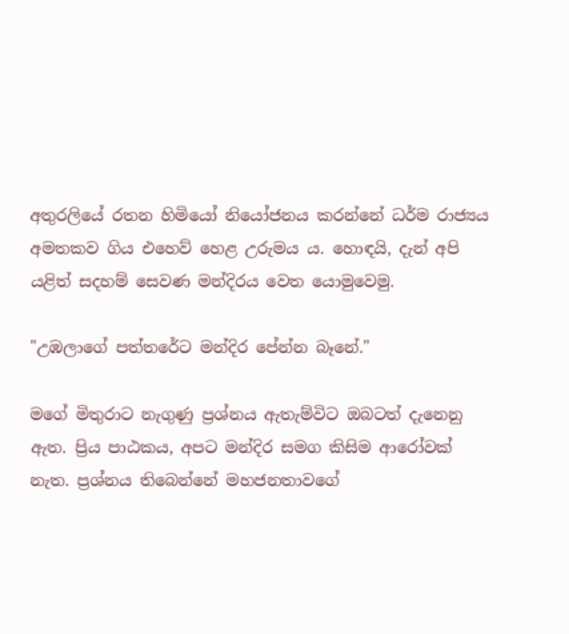අතුරලියේ රතන හිමියෝ නියෝජනය කරන්නේ ධර්ම රාජ්‍යය අමතකව ගිය එහෙව් හෙළ උරුමය ය. හොඳයි, දැන් අපි යළිත් සදහම් සෙවණ මන්දිරය වෙත යොමුවෙමු.

"උඹලාගේ පත්තරේට මන්දිර පේන්න බෑනේ."

මගේ මිතුරාට නැගුණු ප්‍රශ්නය ඇතැම්විට ඔබටත් දැනෙනු ඇත. ප්‍රිය පාඨකය, අපට මන්දිර සමග කිසිම ආරෝවක් නැත. ප්‍රශ්නය තිබෙන්නේ මහජනතාවගේ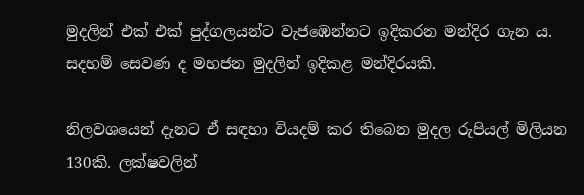මුදලින් එක් එක් පුද්ගලයන්ට වැජඹෙන්නට ඉදිකරන මන්දිර ගැන ය. සදහම් සෙවණ ද මහජන මුදලින් ඉදිකළ මන්දිරයකි.

නිලවශයෙන් දැනට ඒ සඳහා වියදම් කර තිබෙන මුදල රුපියල් මිලියන 130කි. ලක්ෂවලින්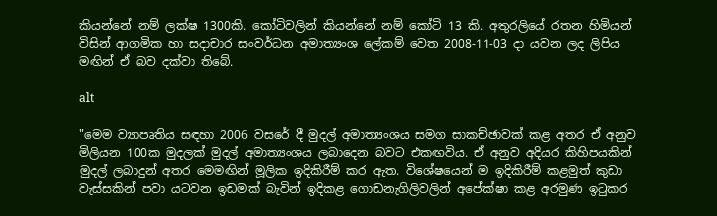කියන්නේ නම් ලක්ෂ 1300කි. කෝටිවලින් කියන්නේ නම් කෝටි 13 කි. අතුරලියේ රතන හිමියන් විසින් ආගමික හා සදාචාර සංවර්ධන අමාත්‍යංශ ලේකම් වෙත 2008-11-03 දා යවන ලද ලිපිය මඟින් ඒ බව දක්වා තිබේ.

alt

"මෙම ව්‍යාපෘතිය සඳහා 2006 වසරේ දී මුදල් අමාත්‍යංශය සමග සාකච්ඡාවක් කළ අතර ඒ අනුව මිලියන 100ක මුදලක් මුදල් අමාත්‍යංශය ලබාදෙන බවට එකඟවිය. ඒ අනුව අදියර කිහිපයකින් මුදල් ලබාදුන් අතර මෙමඟින් මූලික ඉදිකිරීම් කර ඇත. විශේෂයෙන් ම ඉදිකිරීම් කළමුත් කුඩා වැස්සකින් පවා යටවන ඉඩමක් බැවින් ඉදිකළ ගොඩනැගිලිවලින් අපේක්ෂා කළ අරමුණ ඉටුකර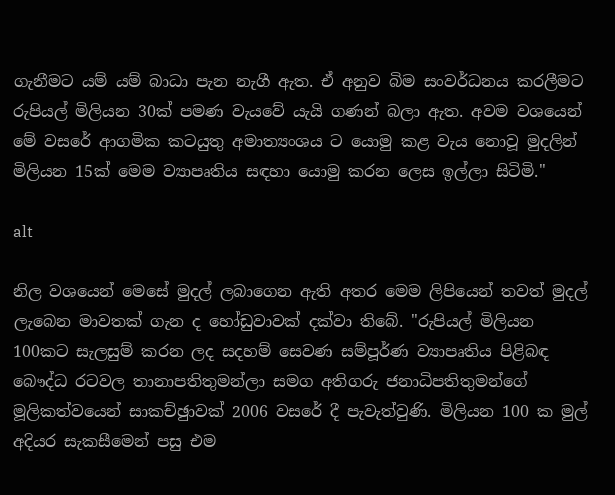ගැනීමට යම් යම් බාධා පැන නැගී ඇත. ඒ අනුව බිම සංවර්ධනය කරලීමට රුපියල් මිලියන 30ක් පමණ වැයවේ යැයි ගණන් බලා ඇත. අවම වශයෙන් මේ වසරේ ආගමික කටයුතු අමාත්‍යංශය ට යොමු කළ වැය නොවූ මුදලින් මිලියන 15ක් මෙම ව්‍යාපෘතිය සඳහා යොමු කරන ලෙස ඉල්ලා සිටිමි."

alt

නිල වශයෙන් මෙසේ මුදල් ලබාගෙන ඇති අතර මෙම ලිපියෙන් තවත් මුදල් ලැබෙන මාවතක් ගැන ද හෝඩුවාවක් දක්වා තිබේ. "රුපියල් මිලියන 100කට සැලසුම් කරන ලද සදහම් සෙවණ සම්පූර්ණ ව්‍යාපෘතිය පිළිබඳ බෞද්ධ රටවල තානාපතිතුමන්ලා සමග අතිගරු ජනාධිපතිතුමන්ගේ මූලිකත්වයෙන් සාකච්ඡුාවක් 2006 වසරේ දී පැවැත්වුණි. මිලියන 100 ක මුල් අදියර සැකසීමෙන් පසු එම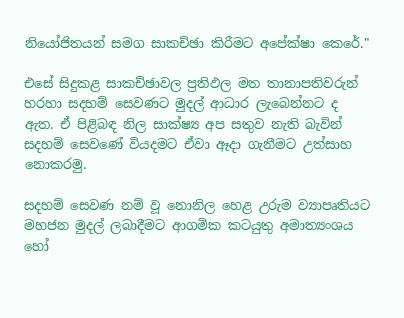නියෝජිතයන් සමග සාකච්ඡා කිරීමට අපේක්ෂා කෙරේ."

එසේ සිදුකළ සාකච්ඡාවල ප්‍රතිඵල මත තානාපතිවරුන් හරහා සදහම් සෙවණට මුදල් ආධාර ලැබෙන්නට ද ඇත. ඒ පිළිබඳ නිල සාක්ෂ්‍ය අප සතුව නැති බැවින් සදහම් සෙවණේ වියදමට ඒවා ඈදා ගැනීමට උත්සාහ නොකරමු.

සදහම් සෙවණ නම් වූ නොනිල හෙළ උරුම ව්‍යාපෘතියට මහජන මුදල් ලබාදීමට ආගමික කටයුතු අමාත්‍යංශය හෝ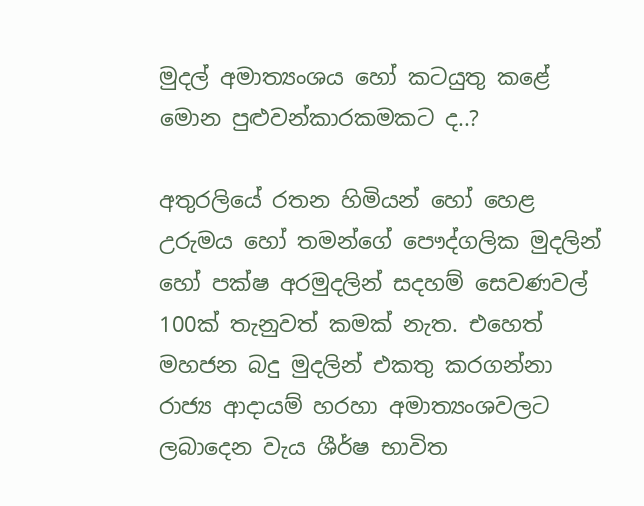මුදල් අමාත්‍යංශය හෝ කටයුතු කළේ මොන පුළුවන්කාරකමකට ද..?

අතුරලියේ රතන හිමියන් හෝ හෙළ උරුමය හෝ තමන්ගේ පෞද්ගලික මුදලින් හෝ පක්ෂ අරමුදලින් සදහම් සෙවණවල් 100ක් තැනුවත් කමක් නැත. එහෙත් මහජන බදු මුදලින් එකතු කරගන්නා රාජ්‍ය ආදායම් හරහා අමාත්‍යංශවලට ලබාදෙන වැය ශීර්ෂ භාවිත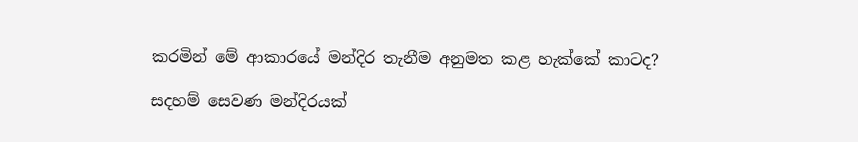කරමින් මේ ආකාරයේ මන්දිර තැනීම අනුමත කළ හැක්කේ කාටද?

සදහම් සෙවණ මන්දිරයක්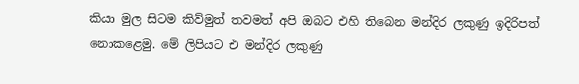කියා මුල සිටම කිව්මුත් තවමත් අපි ඔබට එහි තිබෙන මන්දිර ලකුණු ඉදිරිපත් නොකළෙමු. මේ ලිපියට එ මන්දිර ලකුණු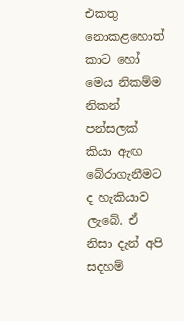එකතු නොකළහොත් කාට හෝ මෙය නිකම්ම නිකන් පන්සලක් කියා ඇඟ බේරාගැනීමට ද හැකියාව ලැබේ. ඒ නිසා දැන් අපි සදහම්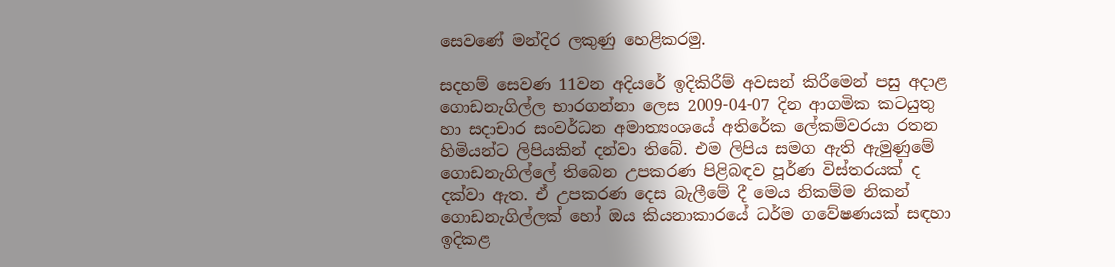සෙවණේ මන්දිර ලකුණු හෙළිකරමු.

සදහම් සෙවණ 11වන අදියරේ ඉදිකිරීම් අවසන් කිරීමෙන් පසු අදාළ ගොඩනැගිල්ල භාරගන්නා ලෙස 2009-04-07 දින ආගමික කටයුතු හා සදාචාර සංවර්ධන අමාත්‍යංශයේ අතිරේක ලේකම්වරයා රතන හිමියන්ට ලිපියකින් දන්වා තිබේ. එම ලිපිය සමග ඇති ඇමුණුමේ ගොඩනැගිල්ලේ තිබෙන උපකරණ පිළිබඳව පූර්ණ විස්තරයක් ද දක්වා ඇත. ඒ උපකරණ දෙස බැලීමේ දී මෙය නිකම්ම නිකන් ගොඩනැගිල්ලක් හෝ ඔය කියනාකාරයේ ධර්ම ගවේෂණයක් සඳහා ඉදිකළ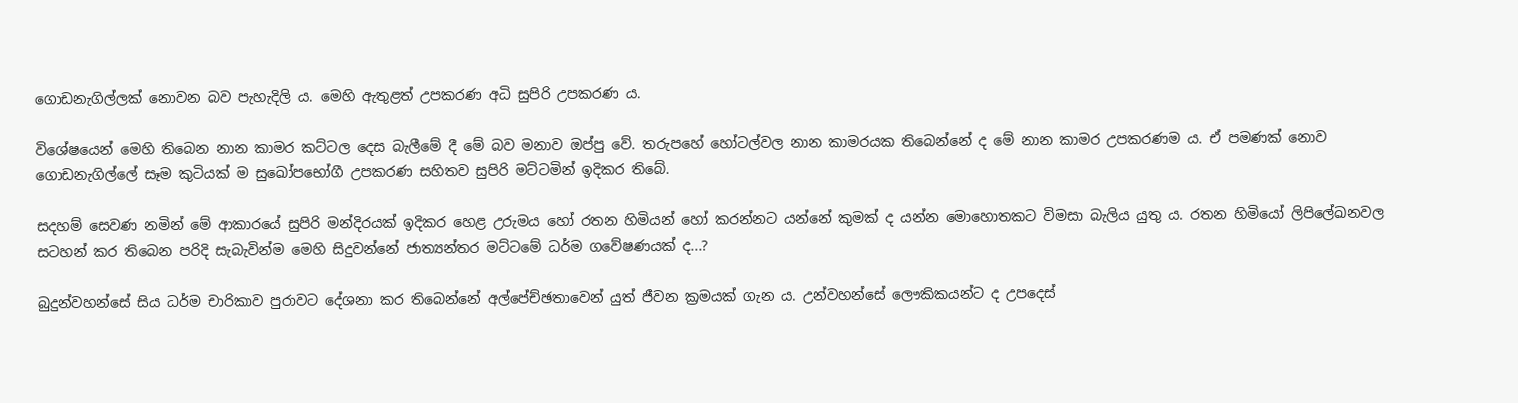ගොඩනැගිල්ලක් නොවන බව පැහැදිලි ය. මෙහි ඇතුළත් උපකරණ අධි සුපිරි උපකරණ ය.

විශේෂයෙන් මෙහි තිබෙන නාන කාමර කට්ටල දෙස බැලීමේ දී මේ බව මනාව ඔප්පු වේ. තරුපහේ හෝටල්වල නාන කාමරයක තිබෙන්නේ ද මේ නාන කාමර උපකරණම ය. ඒ පමණක් නොව ගොඩනැගිල්ලේ සෑම කුටියක් ම සුඛෝපභෝගී උපකරණ සහිතව සුපිරි මට්ටමින් ඉදිකර තිබේ.

සදහම් සෙවණ නමින් මේ ආකාරයේ සුපිරි මන්දිරයක් ඉදිකර හෙළ උරුමය හෝ රතන හිමියන් හෝ කරන්නට යන්නේ කුමක් ද යන්න මොහොතකට විමසා බැලිය යුතු ය. රතන හිමියෝ ලිපිලේඛනවල සටහන් කර තිබෙන පරිදි සැබැවින්ම මෙහි සිදුවන්නේ ජාත්‍යන්තර මට්ටමේ ධර්ම ගවේෂණයක් ද...?

බුදුන්වහන්සේ සිය ධර්ම චාරිකාව පුරාවට දේශනා කර තිබෙන්නේ අල්පේච්ඡතාවෙන් යුත් ජීවන ක්‍රමයක් ගැන ය. උන්වහන්සේ ලෞකිකයන්ට ද උපදෙස්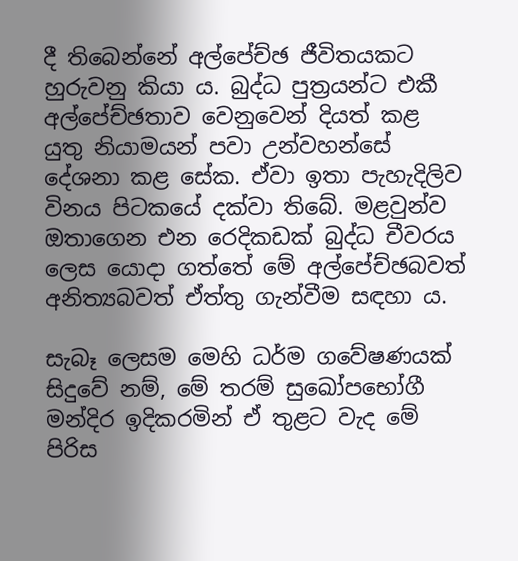දී තිබෙන්නේ අල්පේච්ඡ ජීවිතයකට හුරුවනු කියා ය. බුද්ධ පුත්‍රයන්ට එකී අල්පේච්ඡතාව වෙනුවෙන් දියත් කළ යුතු නියාමයන් පවා උන්වහන්සේ දේශනා කළ සේක. ඒවා ඉතා පැහැදිලිව විනය පිටකයේ දක්වා තිබේ. මළවුන්ව ඔතාගෙන එන රෙදිකඩක් බුද්ධ චීවරය ලෙස යොදා ගත්තේ මේ අල්පේච්ඡබවත් අනිත්‍යබවත් ඒත්තු ගැන්වීම සඳහා ය.

සැබෑ ලෙසම මෙහි ධර්ම ගවේෂණයක් සිදුවේ නම්, මේ තරම් සුඛෝපභෝගී මන්දිර ඉදිකරමින් ඒ තුළට වැද මේ පිරිස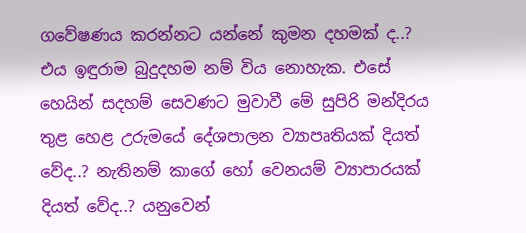ගවේෂණය කරන්නට යන්නේ කුමන දහමක් ද..? එය ඉඳුරාම බුදුදහම නම් විය නොහැක. එසේ හෙයින් සදහම් සෙවණට මුවාවී මේ සුපිරි මන්දිරය තුළ හෙළ උරුමයේ දේශපාලන ව්‍යාපෘතියක් දියත් වේද..? නැතිනම් කාගේ හෝ වෙනයම් ව්‍යාපාරයක් දියත් වේද..? යනුවෙන්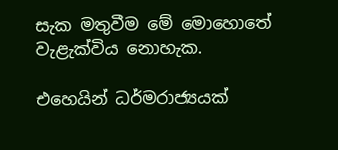සැක මතුවීම මේ මොහොතේ වැළැක්විය නොහැක.

එහෙයින් ධර්මරාජ්‍යයක්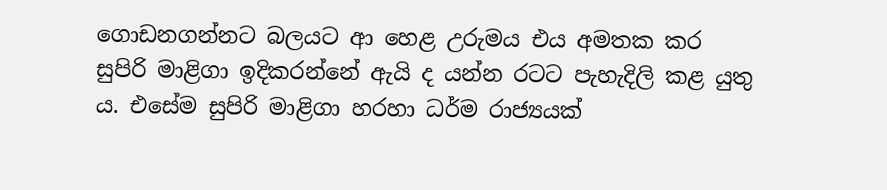ගොඩනගන්නට බලයට ආ හෙළ උරුමය එය අමතක කර සුපිරි මාළිගා ඉදිකරන්නේ ඇයි ද යන්න රටට පැහැදිලි කළ යුතු ය. එසේම සුපිරි මාළිගා හරහා ධර්ම රාජ්‍යයක්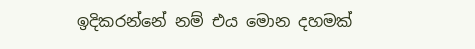ඉදිකරන්නේ නම් එය මොන දහමක්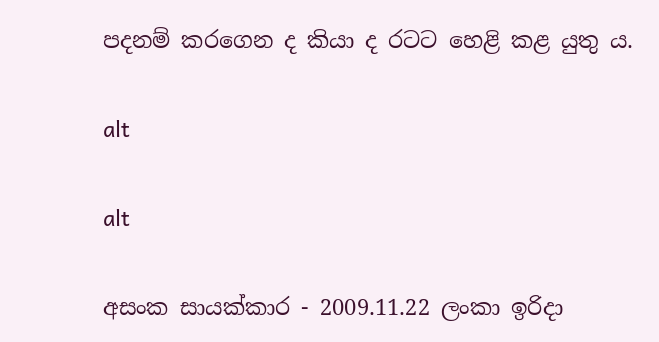පදනම් කරගෙන ද කියා ද රටට හෙළි කළ යුතු ය.

alt

alt

අසංක සායක්කාර - 2009.11.22 ලංකා ඉරිදා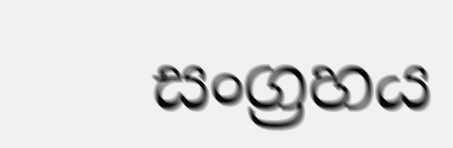සංග්‍රහය